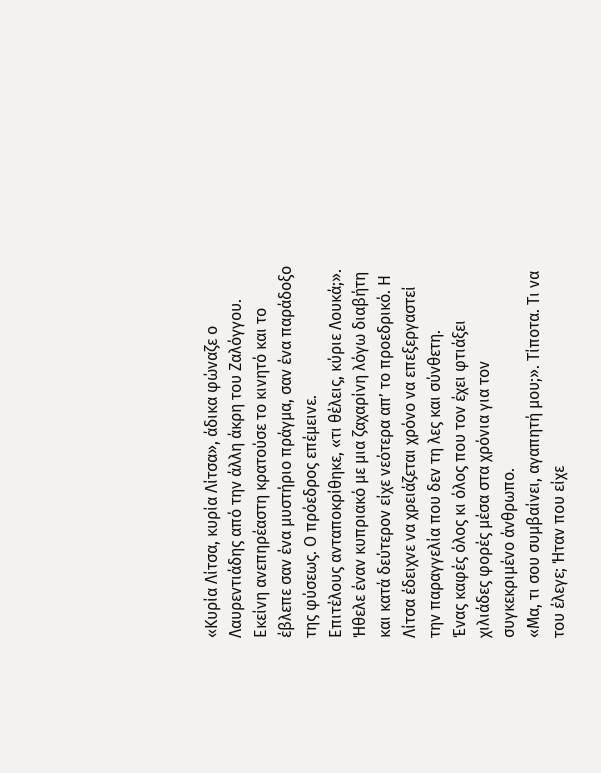«Κυρία Λίτσα, κυρία Λίτσα», άδικα φώναζε ο Λαυρεντιάδης από την άλλη άκρη του Ζαλόγγου. Εκείνη ανεπηρέαστη κρατούσε το κινητό και το έβλεπε σαν ένα μυστήριο πράγμα, σαν ένα παράδοξο της φύσεως. Ο πρόεδρος επέμεινε.
Επιτέλους ανταποκρίθηκε, «τι θέλεις, κύριε Λουκά;». Ήθελε έναν κυπριακό με μια ζαχαρίνη λόγω διαβήτη και κατά δεύτερον είχε νεότερα απ’ το προεδρικό. Η Λίτσα έδειχνε να χρειάζεται χρόνο να επεξεργαστεί την παραγγελία που δεν τη λες και σύνθετη.
Ένας καφές όλος κι όλος που τον έχει φτιάξει χιλιάδες φορές μέσα στα χρόνια για τον συγκεκριμένο άνθρωπο.
«Μα, τι σου συμβαίνει, αγαπητή μου;». Τίποτα. Τι να του έλεγε; Ήταν που είχε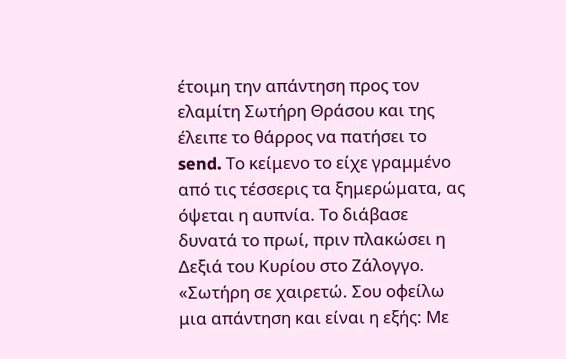έτοιμη την απάντηση προς τον ελαμίτη Σωτήρη Θράσου και της έλειπε το θάρρος να πατήσει το send. Το κείμενο το είχε γραμμένο από τις τέσσερις τα ξημερώματα, ας όψεται η αυπνία. Το διάβασε δυνατά το πρωί, πριν πλακώσει η Δεξιά του Κυρίου στο Ζάλογγο.
«Σωτήρη σε χαιρετώ. Σου οφείλω μια απάντηση και είναι η εξής: Με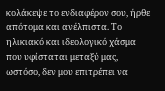κολάκεψε το ενδιαφέρον σου, ήρθε απότομα και ανέλπιστα. Το ηλικιακό και ιδεολογικό χάσμα που υφίσταται μεταξύ μας, ωστόσο, δεν μου επιτρέπει να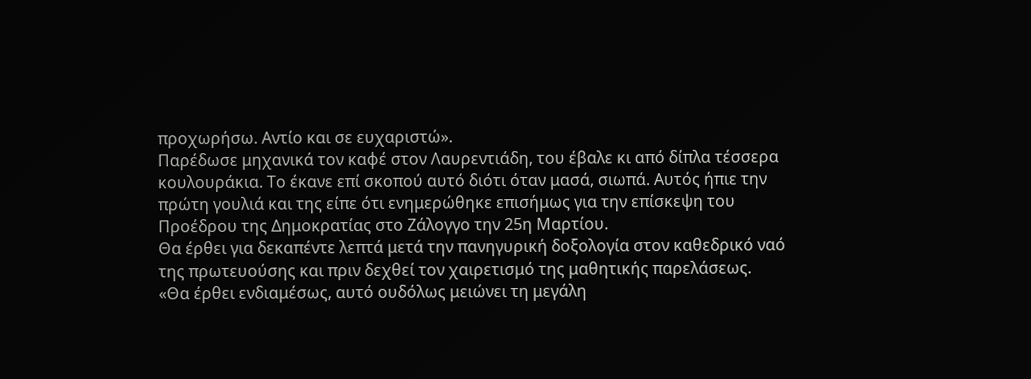προχωρήσω. Αντίο και σε ευχαριστώ».
Παρέδωσε μηχανικά τον καφέ στον Λαυρεντιάδη, του έβαλε κι από δίπλα τέσσερα κουλουράκια. Το έκανε επί σκοπού αυτό διότι όταν μασά, σιωπά. Αυτός ήπιε την πρώτη γουλιά και της είπε ότι ενημερώθηκε επισήμως για την επίσκεψη του Προέδρου της Δημοκρατίας στο Ζάλογγο την 25η Μαρτίου.
Θα έρθει για δεκαπέντε λεπτά μετά την πανηγυρική δοξολογία στον καθεδρικό ναό της πρωτευούσης και πριν δεχθεί τον χαιρετισμό της μαθητικής παρελάσεως.
«Θα έρθει ενδιαμέσως, αυτό ουδόλως μειώνει τη μεγάλη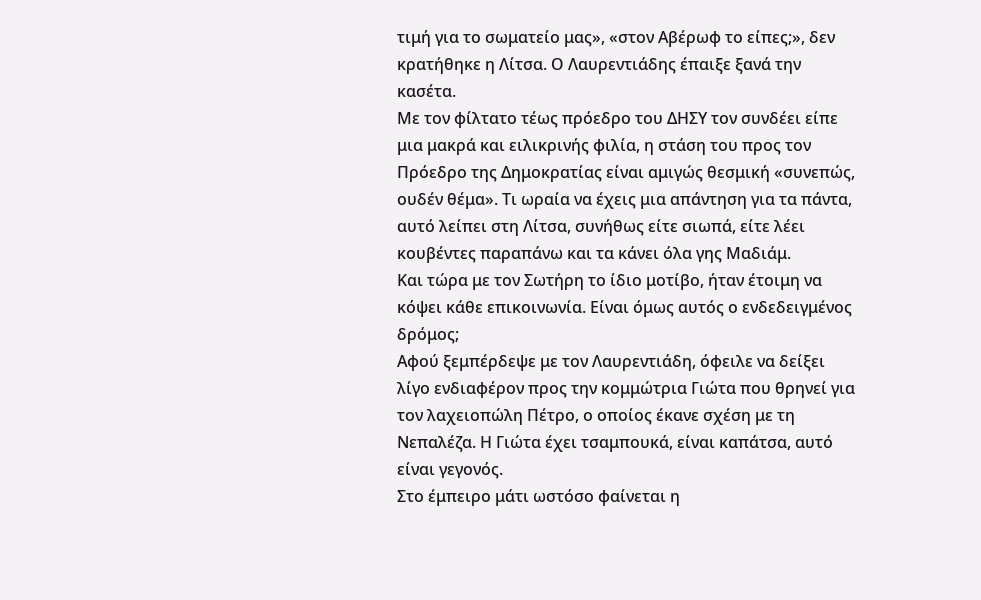τιμή για το σωματείο μας», «στον Αβέρωφ το είπες;», δεν κρατήθηκε η Λίτσα. Ο Λαυρεντιάδης έπαιξε ξανά την κασέτα.
Με τον φίλτατο τέως πρόεδρο του ΔΗΣΥ τον συνδέει είπε μια μακρά και ειλικρινής φιλία, η στάση του προς τον Πρόεδρο της Δημοκρατίας είναι αμιγώς θεσμική «συνεπώς, ουδέν θέμα». Τι ωραία να έχεις μια απάντηση για τα πάντα, αυτό λείπει στη Λίτσα, συνήθως είτε σιωπά, είτε λέει κουβέντες παραπάνω και τα κάνει όλα γης Μαδιάμ.
Και τώρα με τον Σωτήρη το ίδιο μοτίβο, ήταν έτοιμη να κόψει κάθε επικοινωνία. Είναι όμως αυτός ο ενδεδειγμένος δρόμος;
Αφού ξεμπέρδεψε με τον Λαυρεντιάδη, όφειλε να δείξει λίγο ενδιαφέρον προς την κομμώτρια Γιώτα που θρηνεί για τον λαχειοπώλη Πέτρο, ο οποίος έκανε σχέση με τη Νεπαλέζα. Η Γιώτα έχει τσαμπουκά, είναι καπάτσα, αυτό είναι γεγονός.
Στο έμπειρο μάτι ωστόσο φαίνεται η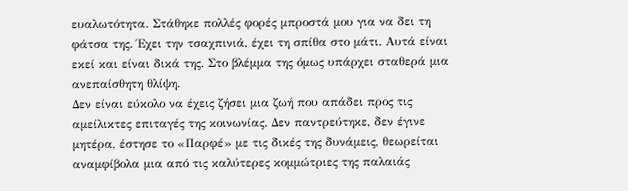ευαλωτότητα. Στάθηκε πολλές φορές μπροστά μου για να δει τη φάτσα της. Έχει την τσαχπινιά, έχει τη σπίθα στο μάτι. Αυτά είναι εκεί και είναι δικά της. Στο βλέμμα της όμως υπάρχει σταθερά μια ανεπαίσθητη θλίψη.
Δεν είναι εύκολο να έχεις ζήσει μια ζωή που απάδει προς τις αμείλικτες επιταγές της κοινωνίας. Δεν παντρεύτηκε, δεν έγινε μητέρα, έστησε το «Παρφέ» με τις δικές της δυνάμεις, θεωρείται αναμφίβολα μια από τις καλύτερες κομμώτριες της παλαιάς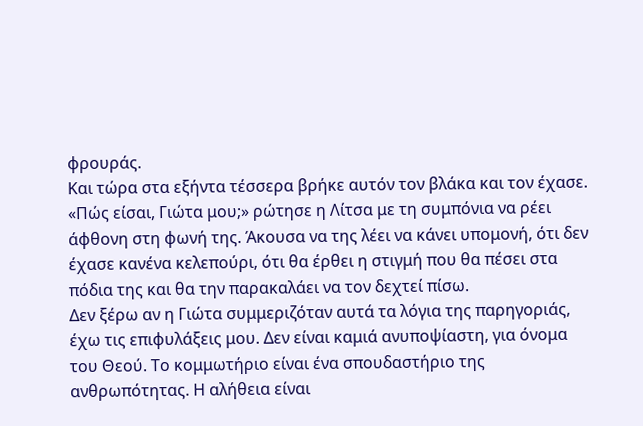φρουράς.
Και τώρα στα εξήντα τέσσερα βρήκε αυτόν τον βλάκα και τον έχασε.
«Πώς είσαι, Γιώτα μου;» ρώτησε η Λίτσα με τη συμπόνια να ρέει άφθονη στη φωνή της. Άκουσα να της λέει να κάνει υπομονή, ότι δεν έχασε κανένα κελεπούρι, ότι θα έρθει η στιγμή που θα πέσει στα πόδια της και θα την παρακαλάει να τον δεχτεί πίσω.
Δεν ξέρω αν η Γιώτα συμμεριζόταν αυτά τα λόγια της παρηγοριάς, έχω τις επιφυλάξεις μου. Δεν είναι καμιά ανυποψίαστη, για όνομα του Θεού. Το κομμωτήριο είναι ένα σπουδαστήριο της ανθρωπότητας. Η αλήθεια είναι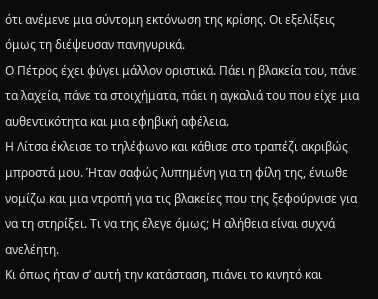ότι ανέμενε μια σύντομη εκτόνωση της κρίσης. Οι εξελίξεις όμως τη διέψευσαν πανηγυρικά.
Ο Πέτρος έχει φύγει μάλλον οριστικά. Πάει η βλακεία του, πάνε τα λαχεία, πάνε τα στοιχήματα, πάει η αγκαλιά του που είχε μια αυθεντικότητα και μια εφηβική αφέλεια.
Η Λίτσα έκλεισε το τηλέφωνο και κάθισε στο τραπέζι ακριβώς μπροστά μου. Ήταν σαφώς λυπημένη για τη φίλη της, ένιωθε νομίζω και μια ντροπή για τις βλακείες που της ξεφούρνισε για να τη στηρίξει. Τι να της έλεγε όμως; Η αλήθεια είναι συχνά ανελέητη.
Κι όπως ήταν σ’ αυτή την κατάσταση, πιάνει το κινητό και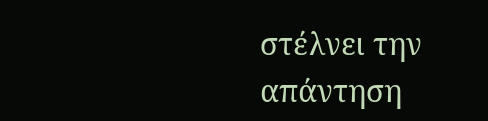στέλνει την απάντηση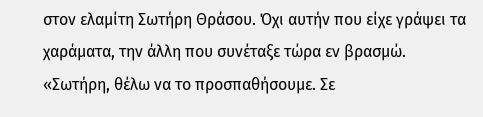στον ελαμίτη Σωτήρη Θράσου. Όχι αυτήν που είχε γράψει τα χαράματα, την άλλη που συνέταξε τώρα εν βρασμώ.
«Σωτήρη, θέλω να το προσπαθήσουμε. Σε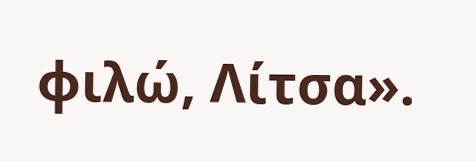φιλώ, Λίτσα».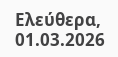Ελεύθερα, 01.03.2026